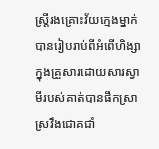ស្ត្រីរងគ្រោះវ័យក្មេងម្នាក់បានរៀបរាប់ពីអំពើហិង្សាក្នុងគ្រួសារដោយសារស្វាមីរបស់គាត់បានផឹកស្រាស្រវឹងជោគជាំ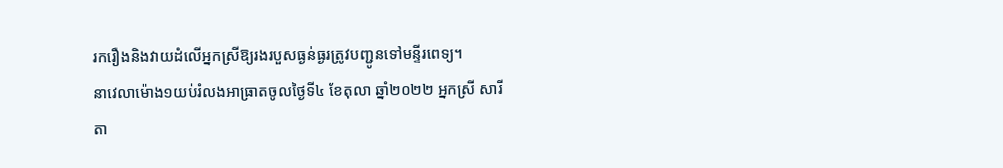រករឿងនិងវាយដំលើអ្នកស្រីឱ្យរងរបួសធ្ងន់ធ្ងរត្រូវបញ្ជូនទៅមន្ទីរពេទ្យ។
នាវេលាម៉ោង១យប់រំលងអាធា្រតចូលថ្ងៃទី៤ ខែតុលា ឆ្នាំ២០២២ អ្នកស្រី សារីតា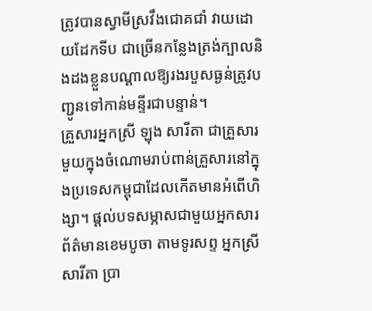ត្រូវបានស្វាមីស្រវឹងជោគជាំ វាយដោយដែកទីប ជាច្រើនកន្លែងត្រង់ក្បាលនិងដងខ្លួនបណ្ដាលឱ្យរងរបួសធ្ងន់ត្រូវបញ្ជូនទៅកាន់មន្ទីរជាបន្ទាន់។
គ្រួសារអ្នកស្រី ឡុង សារីតា ជាគ្រួសារមួយក្នុងចំណោមរាប់ពាន់គ្រួសារនៅក្នុងប្រទេសកម្ពុជាដែលកើតមានអំពើហិង្សា។ ផ្ដល់បទសម្ភាសជាមួយអ្នកសារព័ត៌មានខេមបូចា តាមទូរសព្ទ អ្នកស្រី សារីតា ប្រា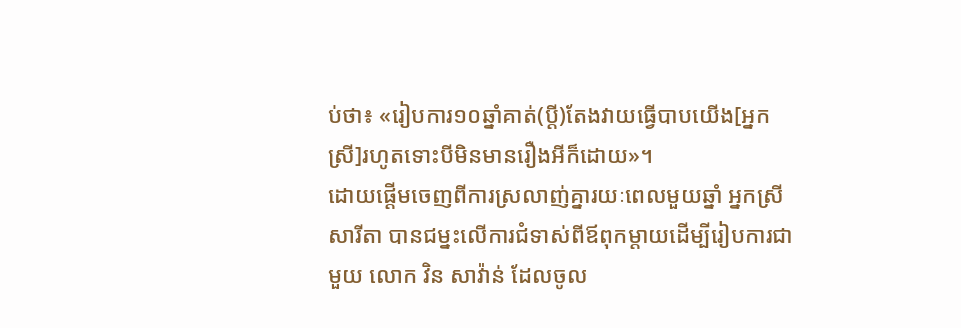ប់ថា៖ «រៀបការ១០ឆ្នាំគាត់(ប្ដី)តែងវាយធ្វើបាបយើង[អ្នកស្រី]រហូតទោះបីមិនមានរឿងអីក៏ដោយ»។
ដោយផ្ដើមចេញពីការស្រលាញ់គ្នារយៈពេលមួយឆ្នាំ អ្នកស្រី សារីតា បានជម្នះលើការជំទាស់ពីឪពុកម្ដាយដើម្បីរៀបការជាមួយ លោក វិន សាវ៉ាន់ ដែលចូល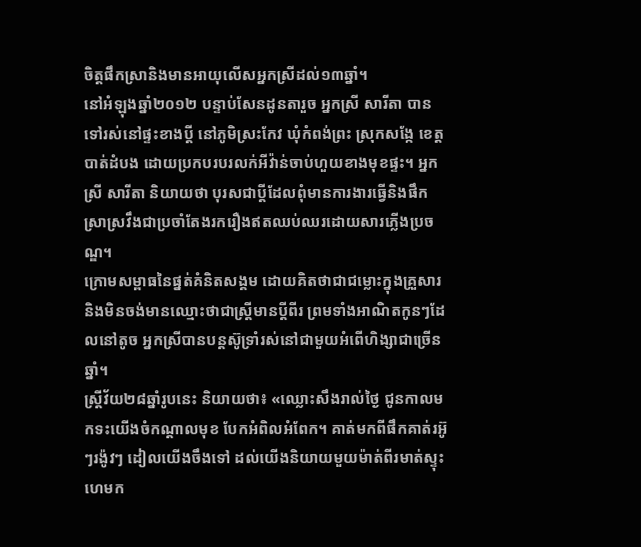ចិត្តផឹកស្រានិងមានអាយុលើសអ្នកស្រីដល់១៣ឆ្នាំ។
នៅអំឡុងឆ្នាំ២០១២ បន្ទាប់សែនដូនតារួច អ្នកស្រី សារីតា បានទៅរស់នៅផ្ទះខាងប្ដី នៅភូមិស្រះកែវ ឃុំកំពង់ព្រះ ស្រុកសង្កែ ខេត្តបាត់ដំបង ដោយប្រកបរបរលក់អីវ៉ាន់ចាប់ហួយខាងមុខផ្ទះ។ អ្នកស្រី សារីតា និយាយថា បុរសជាប្ដីដែលពុំមានការងារធ្វើនិងផឹកស្រាស្រវឹងជាប្រចាំតែងរករឿងឥតឈប់ឈរដោយសារភ្លើងប្រចណ្ឌ។
ក្រោមសម្ពាធនៃផ្នត់គំនិតសង្គម ដោយគិតថាជាជម្លោះក្នុងគ្រួសារ និងមិនចង់មានឈ្មោះថាជាស្រ្តីមានប្ដីពីរ ព្រមទាំងអាណិតកូនៗដែលនៅតូច អ្នកស្រីបានបន្តស៊ូទ្រាំរស់នៅជាមួយអំពើហិង្សាជាច្រើនឆ្នាំ។
ស្រ្តីវ័យ២៨ឆ្នាំរូបនេះ និយាយថា៖ «ឈ្លោះសឹងរាល់ថ្ងៃ ជូនកាលមកទះយើងចំកណ្ដាលមុខ បែកអំពិលអំពែក។ គាត់មកពីផឹកគាត់រអ៊ូៗរង៉ូវៗ ដៀលយើងចឹងទៅ ដល់យើងនិយាយមួយម៉ាត់ពីរមាត់ស្ទុះហេមក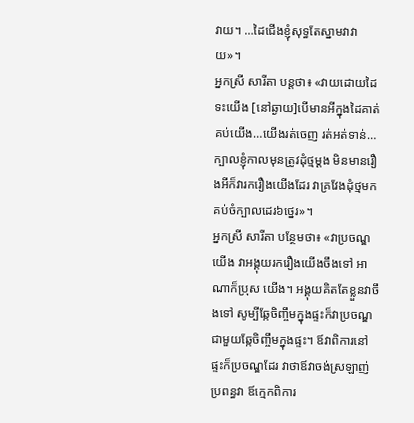វាយ។ …ដៃជើងខ្ញុំសុទ្ធតែស្នាមវាវាយ»។
អ្នកស្រី សារីតា បន្តថា៖ «វាយដោយដៃទះយើង [នៅឆ្ងាយ]បើមានអីក្នុងដៃគាត់គប់យើង…យើងរត់ចេញ រត់អត់ទាន់…ក្បាលខ្ញុំកាលមុនត្រូវដុំថ្មម្ដង មិនមានរឿងអីក៏វារករឿងយើងដែរ វាគ្រវែងដុំថ្មមកគប់ចំក្បាលដេរ៦ថ្នេរ»។
អ្នកស្រី សារីតា បន្ថែមថា៖ «វាប្រចណ្ឌយើង វាអង្គុយរករឿងយើងចឹងទៅ អាណាក៏ប្រុស យើង។ អង្គុយគិតតែខ្លួនវាចឹងទៅ សូម្បីឆ្កែចិញ្ចឹមក្នុងផ្ទះក៏វាប្រចណ្ឌជាមួយឆ្កែចិញ្ចឹមក្នុងផ្ទះ។ ឪវាពិការនៅផ្ទះក៏ប្រចណ្ឌដែរ វាថាឪវាចង់ស្រឡាញ់ប្រពន្ធវា ឪក្មេកពិការ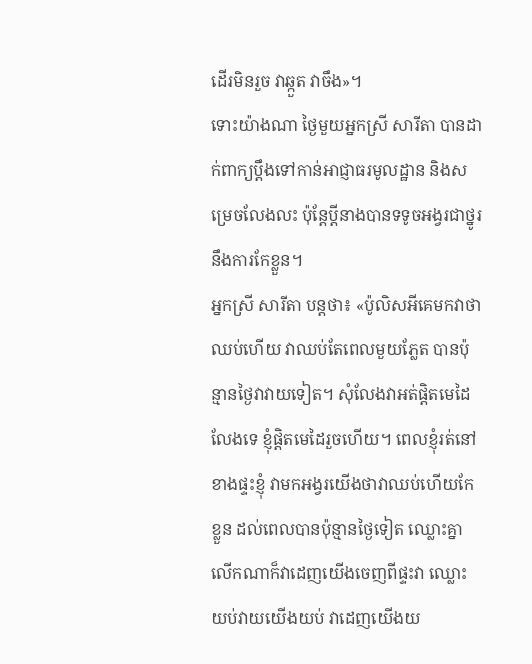ដើរមិនរួច វាឆ្កួត វាចឹង»។
ទោះយ៉ាងណា ថ្ងៃមួយអ្នកស្រី សារីតា បានដាក់ពាក្យប្ដឹងទៅកាន់អាជ្ញាធរមូលដ្ឋាន និងសម្រេចលែងលះ ប៉ុន្តែប្ដីនាងបានទទូចអង្វរជាថ្នូរនឹងការកែខ្លួន។
អ្នកស្រី សារីតា បន្តថា៖ «ប៉ូលិសអីគេមកវាថាឈប់ហើយ វាឈប់តែពេលមួយភ្លែត បានប៉ុន្មានថ្ងៃវាវាយទៀត។ សុំលែងវាអត់ផ្ដិតមេដៃលែងទេ ខ្ញុំផ្ដិតមេដៃរួចហើយ។ ពេលខ្ញុំរត់នៅខាងផ្ទះខ្ញុំ វាមកអង្វរយើងថាវាឈប់ហើយកែខ្លួន ដល់ពេលបានប៉ុន្មានថ្ងៃទៀត ឈ្លោះគ្នាលើកណាក៏វាដេញយើងចេញពីផ្ទះវា ឈ្លោះយប់វាយយើងយប់ វាដេញយើងយ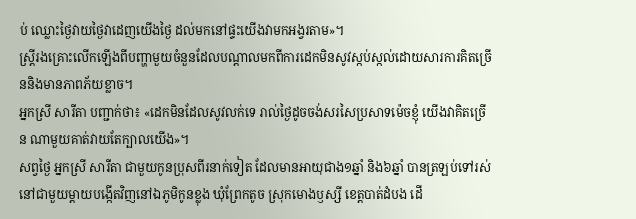ប់ ឈ្លោះថ្ងៃវាយថ្ងៃវាដេញយើងថ្ងៃ ដល់មកនៅផ្ទះយើងវាមកអង្វរតាម»។
ស្រ្តីរងគ្រោះលើកឡើងពីបញ្ហាមួយចំនួនដែលបណ្ដាលមកពីការដេកមិនសូវស្កប់ស្កល់ដោយសារការគិតច្រើននិងមានភាពភ័យខ្លាច។
អ្នកស្រី សារីតា បញ្ជាក់ថា៖ «ដេកមិនដែលសូវលក់ទេ រាល់ថ្ងៃដូចចង់សរសៃប្រសាទម៉េចខ្ញុំ យើងវាគិតច្រើន ណាមួយគាត់វាយតែក្បាលយើង»។
សព្វថ្ងៃ អ្នកស្រី សារីតា ជាមួយកូនប្រុសពីរនាក់ទៀត ដែលមានអាយុជាង១ឆ្នាំ និង៦ឆ្នាំ បានត្រឡប់ទៅរស់នៅជាមួយម្ដាយបង្កើតវិញនៅឯភូមិកូនខ្លុង ឃុំព្រែកតូច ស្រុកមោងឫស្សី ខេត្តបាត់ដំបង ដើ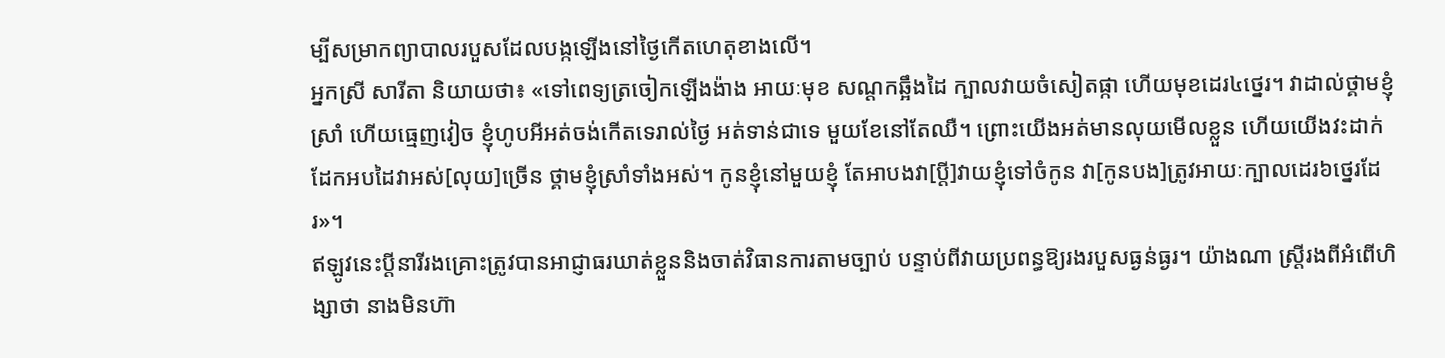ម្បីសម្រាកព្យាបាលរបួសដែលបង្កឡើងនៅថ្ងៃកើតហេតុខាងលើ។
អ្នកស្រី សារីតា និយាយថា៖ «ទៅពេទ្យត្រចៀកឡើងង៉ាង អាយៈមុខ សណ្ដកឆ្អឹងដៃ ក្បាលវាយចំសៀតផ្កា ហើយមុខដេរ៤ថ្នេរ។ វាដាល់ថ្គាមខ្ញុំស្រាំ ហើយធ្មេញវៀច ខ្ញុំហូបអីអត់ចង់កើតទេរាល់ថ្ងៃ អត់ទាន់ជាទេ មួយខែនៅតែឈឺ។ ព្រោះយើងអត់មានលុយមើលខ្លួន ហើយយើងវះដាក់ដែកអបដៃវាអស់[លុយ]ច្រើន ថ្គាមខ្ញុំស្រាំទាំងអស់។ កូនខ្ញុំនៅមួយខ្ញុំ តែអាបងវា[ប្ដី]វាយខ្ញុំទៅចំកូន វា[កូនបង]ត្រូវអាយៈក្បាលដេរ៦ថ្នេរដែរ»។
ឥឡូវនេះប្ដីនារីរងគ្រោះត្រូវបានអាជ្ញាធរឃាត់ខ្លួននិងចាត់វិធានការតាមច្បាប់ បន្ទាប់ពីវាយប្រពន្ធឱ្យរងរបួសធ្ងន់ធ្ងរ។ យ៉ាងណា ស្រ្តីរងពីអំពើហិង្សាថា នាងមិនហ៊ា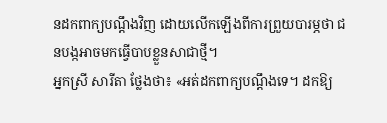នដកពាក្យបណ្ដឹងវិញ ដោយលើកឡើងពីការព្រួយបារម្ភថា ជនបង្កអាចមកធ្វើបាបខ្លួនសាជាថ្មី។
អ្នកស្រី សារីតា ថ្លែងថា៖ «អត់ដកពាក្យបណ្ដឹងទេ។ ដកឱ្យ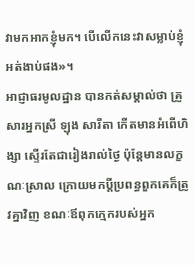វាមកអាកខ្ញុំមក។ បើលើកនេះវាសម្លាប់ខ្ញុំអត់ងាប់ផង»។
អាជ្ញាធរមូលដ្ឋាន បានកត់សម្គាល់ថា គ្រួសារអ្នកស្រី ឡុង សារីតា កើតមានអំពើហិង្សា ស្ទើរតែជារៀងរាល់ថ្ងៃ ប៉ុន្តែមានលក្ខណៈស្រាល ក្រោយមកប្ដីប្រពន្ធពួកគេក៏ត្រូវគ្នាវិញ ខណៈឪពុកក្មេករបស់អ្នក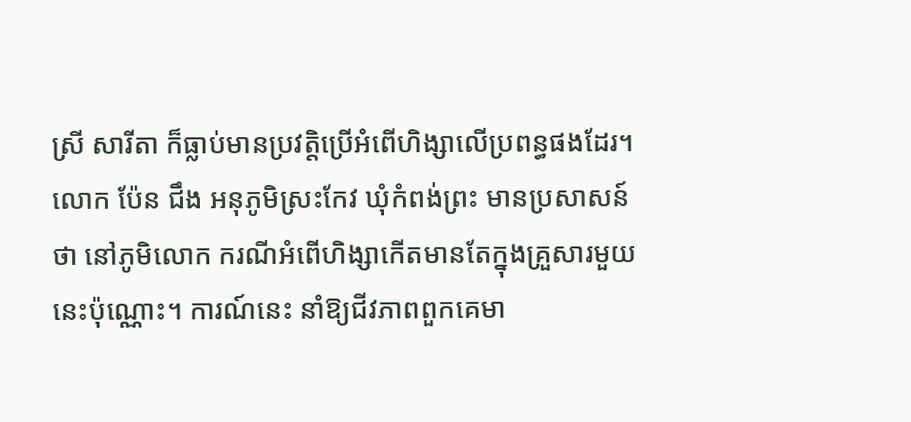ស្រី សារីតា ក៏ធ្លាប់មានប្រវត្តិប្រើអំពើហិង្សាលើប្រពន្ធផងដែរ។
លោក ប៉ែន ជឹង អនុភូមិស្រះកែវ ឃុំកំពង់ព្រះ មានប្រសាសន៍ថា នៅភូមិលោក ករណីអំពើហិង្សាកើតមានតែក្នុងគ្រួសារមួយនេះប៉ុណ្ណោះ។ ការណ៍នេះ នាំឱ្យជីវភាពពួកគេមា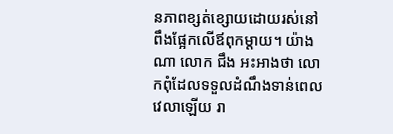នភាពខ្សត់ខ្សោយដោយរស់នៅពឹងផ្អែកលើឪពុកម្ដាយ។ យ៉ាងណា លោក ជឹង អះអាងថា លោកពុំដែលទទួលដំណឹងទាន់ពេលវេលាឡើយ រា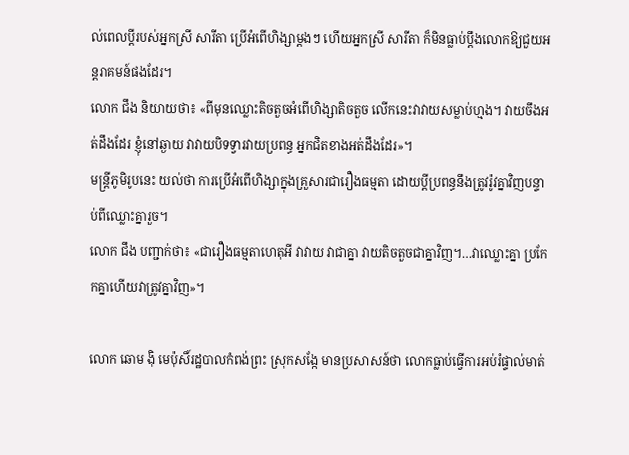ល់ពេលប្ដីរបស់អ្នកស្រី សារីតា ប្រើអំពើហិង្សាម្ដងៗ ហើយអ្នកស្រី សារីតា ក៏មិនធ្លាប់ប្ដឹងលោកឱ្យជួយអន្តរាគមន៍ផងដែរ។
លោក ជឹង និយាយថា៖ «ពីមុនឈ្លោះតិចតួចអំពើហិង្សាតិចតួច លើកនេះវាវាយសម្លាប់ហ្មង។ វាយចឹងអត់ដឹងដែរ ខ្ញុំនៅឆ្ងាយ វាវាយបិទទ្វារវាយប្រពន្ធ អ្នកជិតខាងអត់ដឹងដែរ»។
មន្រ្តីភូមិរូបនេះ យល់ថា ការប្រើអំពើហិង្សាក្នុងគ្រួសារជារឿងធម្មតា ដោយប្ដីប្រពន្ធនឹងត្រូវរ៉ូវគ្នាវិញបន្ទាប់ពីឈ្លោះគ្នារួច។
លោក ជឹង បញ្ជាក់ថា៖ «ជារឿងធម្មតាហេតុអី វាវាយ វាជាគ្នា វាយតិចតួចជាគ្នាវិញ។…វាឈ្លោះគ្នា ប្រកែកគ្នាហើយវាត្រូវគ្នាវិញ»។

លោក ឆោម ង៉ិ មេប៉ុសិ៍រដ្ឋបាលកំពង់ព្រះ ស្រុកសង្កែ មានប្រសាសន៍ថា លោកធ្លាប់ធ្វើការអប់រំផ្ទាល់មាត់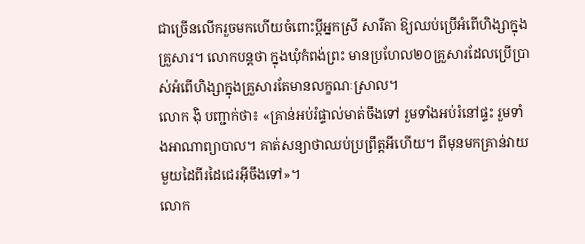ជាច្រើនលើករួចមកហើយចំពោះប្ដីអ្នកស្រី សារីតា ឱ្យឈប់ប្រើអំពើហិង្សាក្នុងគ្រួសារ។ លោកបន្តថា ក្នុងឃុំកំពង់ព្រះ មានប្រហែល២០គ្រួសារដែលប្រើប្រាស់អំពើហិង្សាក្នុងគ្រួសារតែមានលក្ខណៈស្រាល។
លោក ង៉ិ បញ្ជាក់ថា៖ «គ្រាន់អប់រំផ្ទាល់មាត់ចឹងទៅ រួមទាំងអប់រំនៅផ្ទះ រួមទាំងអាណាព្យាបាល។ គាត់សន្យាថាឈប់ប្រព្រឹត្តអីហើយ។ ពីមុនមកគ្រាន់វាយមួយដៃពីរដៃជេរអ៊ីចឹងទៅ»។
លោក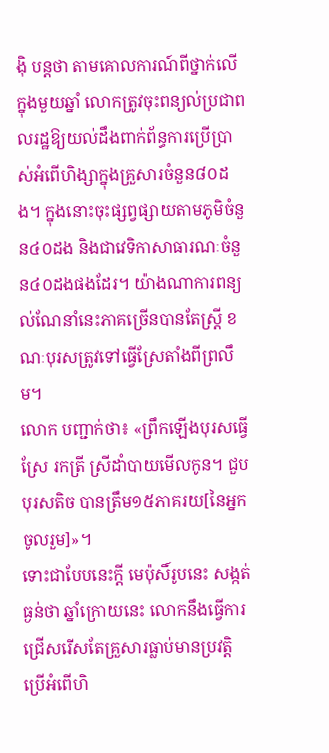ង៉ិ បន្តថា តាមគោលការណ៍ពីថ្នាក់លើក្នុងមួយឆ្នាំ លោកត្រូវចុះពន្យល់ប្រជាពលរដ្ឋឱ្យយល់ដឹងពាក់ព័ន្ធការប្រើប្រាស់អំពើហិង្សាក្នុងគ្រួសារចំនួន៨០ដង។ ក្នុងនោះចុះផ្សព្វផ្សាយតាមភូមិចំនួន៤០ដង និងជាវេទិកាសាធារណៈចំនួន៤០ដងផងដែរ។ យ៉ាងណាការពន្យល់ណែនាំនេះភាគច្រើនបានតែស្រ្តី ខណៈបុរសត្រូវទៅធ្វើស្រែតាំងពីព្រលឹម។
លោក បញ្ជាក់ថា៖ «ព្រឹកឡើងបុរសធ្វើស្រែ រកត្រី ស្រីដាំបាយមើលកូន។ ជួបបុរសតិច បានត្រឹម១៥ភាគរយ[នៃអ្នកចូលរួម]»។
ទោះជាបែបនេះក្ដី មេប៉ុសិ៍រូបនេះ សង្កត់ធ្ងន់ថា ឆ្នាំក្រោយនេះ លោកនឹងធ្វើការជ្រើសរើសតែគ្រួសារធ្លាប់មានប្រវត្តិប្រើអំពើហិ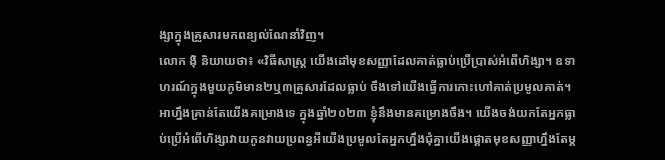ង្សាក្នុងគ្រួសារមកពន្យល់ណែនាំវិញ។
លោក ង៉ិ និយាយថា៖ «វិធីសាស្រ្ត យើងដៅមុខសញ្ញាដែលគាត់ធ្លាប់ប្រើប្រាស់អំពើហិង្សា។ ឧទាហរណ៍ក្នុងមួយភូមិមាន២ឬ៣គ្រួសារដែលធ្លាប់ ចឹងទៅយើងធ្វើការកោះហៅគាត់ប្រមូលគាត់។ អាហ្នឹងគ្រាន់តែយើងគម្រោងទេ ក្នុងឆ្នាំ២០២៣ ខ្ញុំនឹងមានគម្រោងចឹង។ យើងចង់យកតែអ្នកធ្លាប់ប្រើអំពើហិង្សាវាយកូនវាយប្រពន្ធអីយើងប្រមូលតែអ្នកហ្នឹងជុំគ្នាយើងផ្ដោតមុខសញ្ញាហ្នឹងតែម្ដ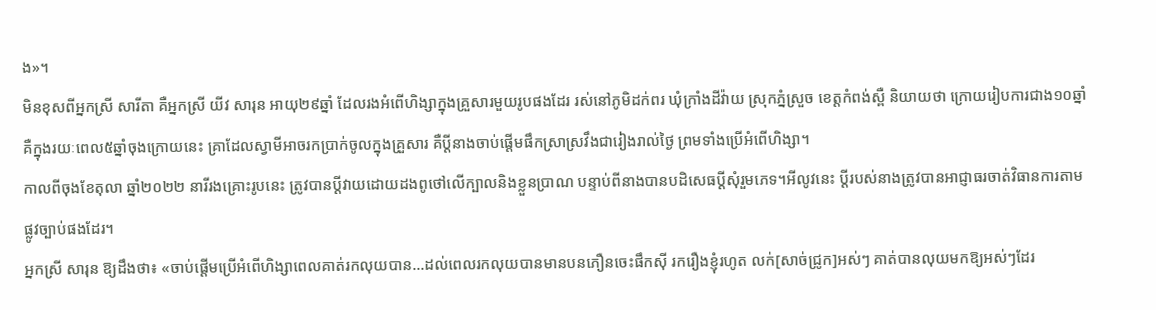ង»។
មិនខុសពីអ្នកស្រី សារីតា គឺអ្នកស្រី យីវ សារុន អាយុ២៩ឆ្នាំ ដែលរងអំពើហិង្សាក្នុងគ្រួសារមួយរូបផងដែរ រស់នៅភូមិដក់ពរ ឃុំក្រាំងដីវ៉ាយ ស្រុកភ្នំស្រួច ខេត្តកំពង់ស្ពឺ និយាយថា ក្រោយរៀបការជាង១០ឆ្នាំ គឺក្នុងរយៈពេល៥ឆ្នាំចុងក្រោយនេះ គ្រាដែលស្វាមីអាចរកប្រាក់ចូលក្នុងគ្រួសារ គឺប្ដីនាងចាប់ផ្ដើមផឹកស្រាស្រវឹងជារៀងរាល់ថ្ងៃ ព្រមទាំងប្រើអំពើហិង្សា។
កាលពីចុងខែតុលា ឆ្នាំ២០២២ នារីរងគ្រោះរូបនេះ ត្រូវបានប្ដីវាយដោយដងពូថៅលើក្បាលនិងខ្លួនប្រាណ បន្ទាប់ពីនាងបានបដិសេធប្ដីសុំរួមភេទ។អីលូវនេះ ប្ដីរបស់នាងត្រូវបានអាជ្ញាធរចាត់វិធានការតាមផ្លូវច្បាប់ផងដែរ។
អ្នកស្រី សារុន ឱ្យដឹងថា៖ «ចាប់ផ្ដើមប្រើអំពើហិង្សាពេលគាត់រកលុយបាន…ដល់ពេលរកលុយបានមានបនភឿនចេះផឹកស៊ី រករឿងខ្ញុំរហូត លក់[សាច់ជ្រូក]អស់ៗ គាត់បានលុយមកឱ្យអស់ៗដែរ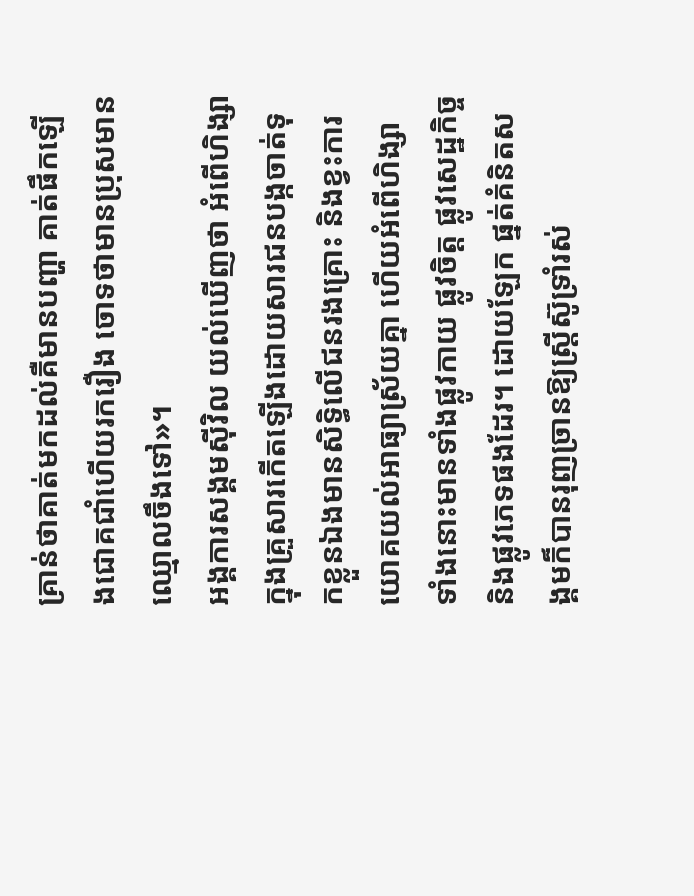គ្រាន់ថាគាត់មកដល់គឺមានបញ្ហា គាត់ផឹកឡើងជោគជាំហើយរករឿង ចោទថាមានប្រុសមានឈ្មោលចឹងទៅ»។
អង្គការសង្គមស៊ីវិល យល់ឃើញថា អំពើហិង្សាក្នុងគ្រួសារកើតឡើងដោយសារជនបង្កចាត់ទុកខ្លួនឯងមានសិទ្ធិលើជនរងគ្រោះ និងខ្វះការយោគយល់អាធ្យាស្រ័យគ្នា ហើយអំពើហិង្សាទាំងនោះមានទាំងផ្លូវកាយ ផ្លូវចិត្ត ផ្លូវសេដ្ឋកិច្ច និងផ្លូវភេទផងដែរ។ ដោយឡែក ផ្នត់គំនិតសង្គមក៏បានរុញច្រានឱ្យស្រ្តីស៊ូទ្រាំរស់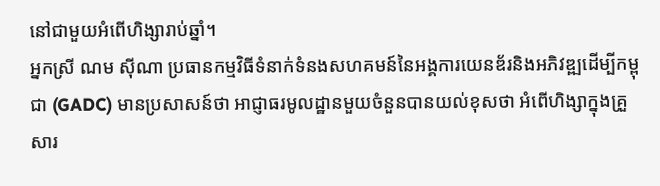នៅជាមួយអំពើហិង្សារាប់ឆ្នាំ។
អ្នកស្រី ណម ស៊ីណា ប្រធានកម្មវិធីទំនាក់ទំនងសហគមន៍នៃអង្គការយេនឌ័រនិងអភិវឌ្ឍដើម្បីកម្ពុជា (GADC) មានប្រសាសន៍ថា អាជ្ញាធរមូលដ្ឋានមួយចំនួនបានយល់ខុសថា អំពើហិង្សាក្នុងគ្រួសារ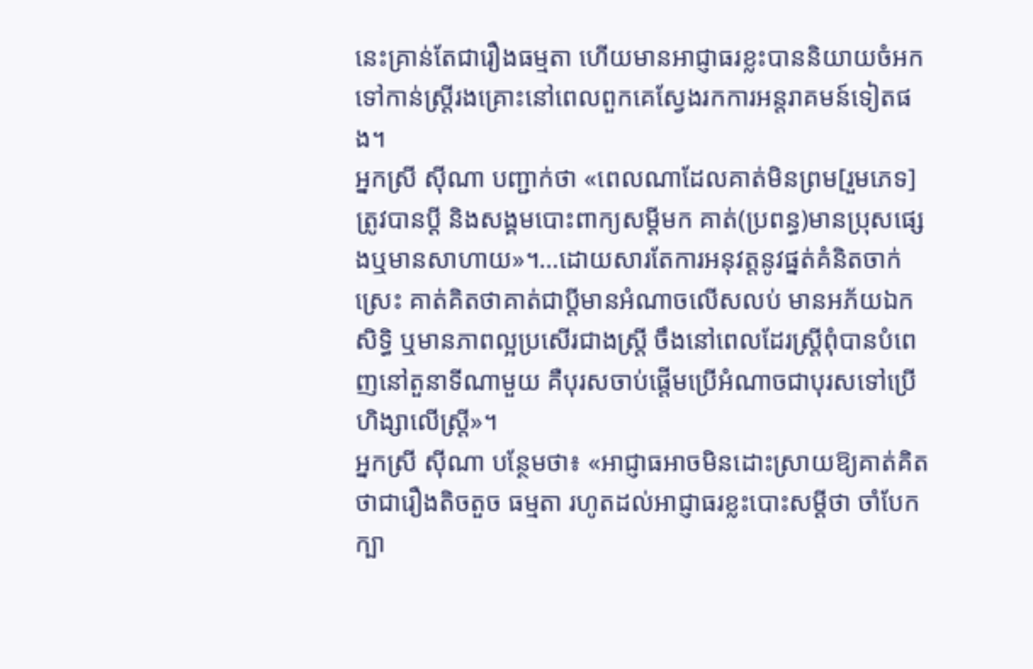នេះគ្រាន់តែជារឿងធម្មតា ហើយមានអាជ្ញាធរខ្លះបាននិយាយចំអកទៅកាន់ស្រ្តីរងគ្រោះនៅពេលពួកគេស្វែងរកការអន្តរាគមន៍ទៀតផង។
អ្នកស្រី ស៊ីណា បញ្ជាក់ថា «ពេលណាដែលគាត់មិនព្រម[រួមភេទ]ត្រូវបានប្ដី និងសង្គមបោះពាក្យសម្ដីមក គាត់(ប្រពន្ធ)មានប្រុសផ្សេងឬមានសាហាយ»។…ដោយសារតែការអនុវត្តនូវផ្នត់គំនិតចាក់ស្រេះ គាត់គិតថាគាត់ជាប្ដីមានអំណាចលើសលប់ មានអភ័យឯកសិទ្ធិ ឬមានភាពល្អប្រសើរជាងស្រ្តី ចឹងនៅពេលដែរស្រ្តីពុំបានបំពេញនៅតួនាទីណាមួយ គឺបុរសចាប់ផ្ដើមប្រើអំណាចជាបុរសទៅប្រើហិង្សាលើស្រ្តី»។
អ្នកស្រី ស៊ីណា បន្ថែមថា៖ «អាជ្ញាធអាចមិនដោះស្រាយឱ្យគាត់គិតថាជារឿងតិចតួច ធម្មតា រហូតដល់អាជ្ញាធរខ្លះបោះសម្ដីថា ចាំបែកក្បា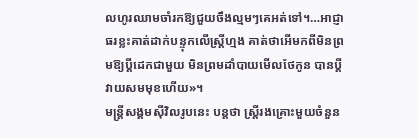លហូរឈាមចាំរកឱ្យជួយចឹងល្មមៗគេអត់ទៅ។…អាជ្ញាធរខ្លះគាត់ដាក់បន្ទុកលើស្រ្តីហ្មង គាត់ថាអើមកពីមិនព្រមឱ្យប្ដីដេកជាមួយ មិនព្រមដាំបាយមើលថែកូន បានប្ដីវាយសមមុខហើយ»។
មន្រ្តីសង្គមស៊ីវិលរូបនេះ បន្តថា ស្រ្តីរងគ្រោះមួយចំនួន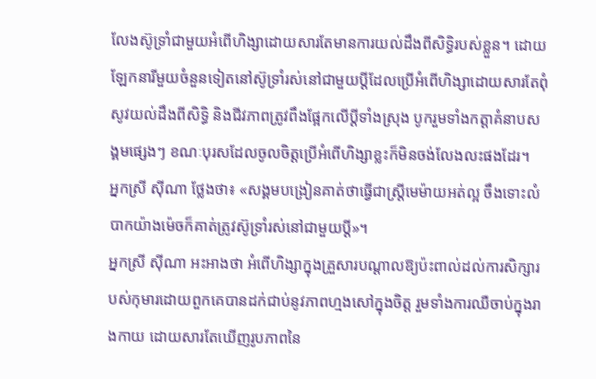លែងស៊ូទ្រាំជាមួយអំពើហិង្សាដោយសារតែមានការយល់ដឹងពីសិទ្ធិរបស់ខ្លួន។ ដោយឡែកនារីមួយចំនួនទៀតនៅស៊ូទ្រាំរស់នៅជាមួយប្ដីដែលប្រើអំពើហិង្សាដោយសារតែពុំសូវយល់ដឹងពីសិទ្ធិ និងជីវភាពត្រូវពឹងផ្អែកលើប្ដីទាំងស្រុង បូករួមទាំងកត្តាគំនាបសង្គមផ្សេងៗ ខណៈបុរសដែលចូលចិត្តប្រើអំពើហិង្សាខ្លះក៏មិនចង់លែងលះផងដែរ។
អ្នកស្រី ស៊ីណា ថ្លែងថា៖ «សង្គមបង្រៀនគាត់ថាធ្វើជាស្រ្តីមេម៉ាយអត់ល្អ ចឹងទោះលំបាកយ៉ាងម៉េចក៏គាត់ត្រូវស៊ូទ្រាំរស់នៅជាមួយប្ដី»។
អ្នកស្រី ស៊ីណា អះអាងថា អំពើហិង្សាក្នុងគ្រួសារបណ្ដាលឱ្យប៉ះពាល់ដល់ការសិក្សារបស់កុមារដោយពួកគេបានដក់ជាប់នូវភាពហ្មងសៅក្នុងចិត្ត រួមទាំងការឈឺចាប់ក្នុងរាងកាយ ដោយសារតែឃើញរូបភាពនៃ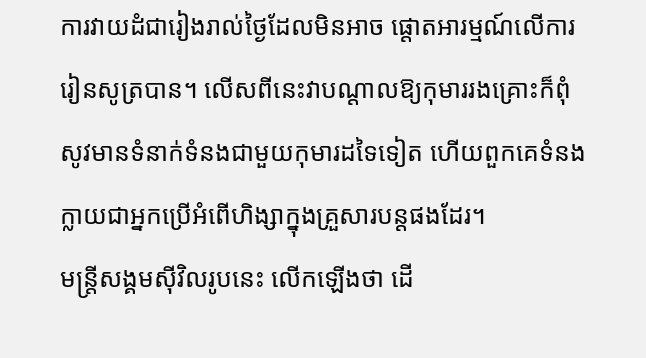ការវាយដំជារៀងរាល់ថ្ងៃដែលមិនអាច ផ្ដោតអារម្មណ៍លើការរៀនសូត្របាន។ លើសពីនេះវាបណ្ដាលឱ្យកុមាររងគ្រោះក៏ពុំសូវមានទំនាក់ទំនងជាមួយកុមារដទៃទៀត ហើយពួកគេទំនងក្លាយជាអ្នកប្រើអំពើហិង្សាក្នុងគ្រួសារបន្តផងដែរ។
មន្រ្តីសង្គមស៊ីវិលរូបនេះ លើកឡើងថា ដើ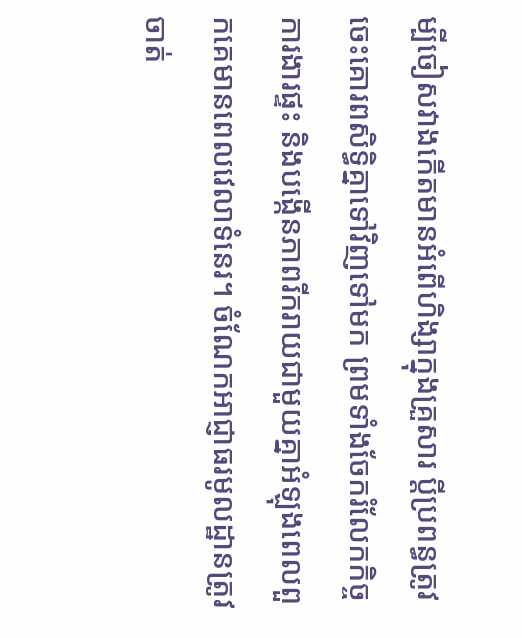ម្បីចៀសវាងកើតមានអំពើហិង្សាក្នុងគ្រួសារ ប្ដីប្រពន្ធត្រូវចេះគោរពសិទ្ធិគ្នាទៅវិញទៅមក ព្រមទាំងចែករំលែកកិច្ចការងារផ្ទះ និងបង្កើនភាពរីករាយជាមួយគ្នាអំឡុងពេលពួកគេមានពេលវេលាទំនេរ។ ចំណែកអាជ្ញាធរមូលដ្ឋានត្រូវចាត់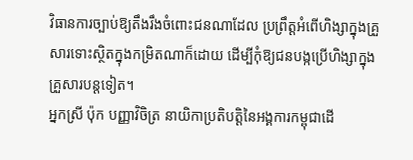វិធានការច្បាប់ឱ្យតឹងរឹងចំពោះជនណាដែល ប្រព្រឹត្តអំពើហិង្សាក្នុងគ្រួសារទោះស្ថិតក្នុងកម្រិតណាក៏ដោយ ដើម្បីកុំឱ្យជនបង្កប្រើហិង្សាក្នុងគ្រួសារបន្តទៀត។
អ្នកស្រី ប៉ុក បញ្ញាវិចិត្រ នាយិកាប្រតិបត្តិនៃអង្គការកម្ពុជាដើ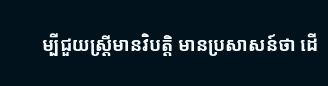ម្បីជួយស្រ្តីមានវិបត្តិ មានប្រសាសន៍ថា ដើ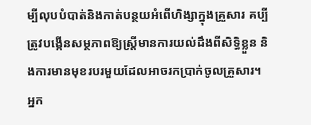ម្បីលុបបំបាត់និងកាត់បន្ថយអំពើហិង្សាក្នុងគ្រួសារ គប្បីត្រូវបង្កើនសម្ថភាពឱ្យស្រ្តីមានការយល់ដឹងពីសិទ្ធិខ្លួន និងការមានមុខរបរមួយដែលអាចរកប្រាក់ចូលគ្រួសារ។
អ្នក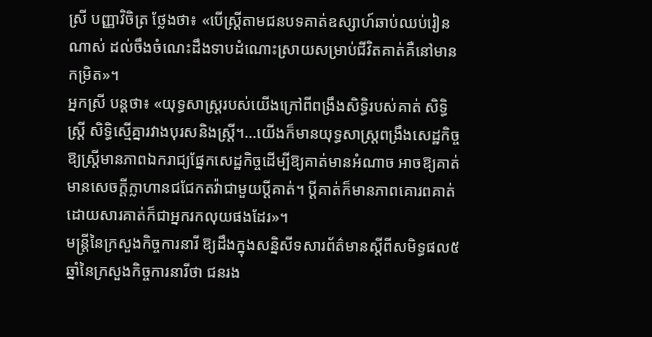ស្រី បញ្ញាវិចិត្រ ថ្លែងថា៖ «បើស្រ្តីតាមជនបទគាត់ឧស្សាហ៍ឆាប់ឈប់រៀនណាស់ ដល់ចឹងចំណេះដឹងទាបដំណោះស្រាយសម្រាប់ជីវិតគាត់គឺនៅមានកម្រិត»។
អ្នកស្រី បន្តថា៖ «យុទ្ធសាស្រ្តរបស់យើងក្រៅពីពង្រឹងសិទ្ធិរបស់គាត់ សិទ្ធិស្រ្តី សិទ្ធិស្មើគ្នារវាងបុរសនិងស្រ្តី។…យើងក៏មានយុទ្ធសាស្រ្តពង្រឹងសេដ្ឋកិច្ចឱ្យស្រ្តីមានភាពឯករាជ្យផ្នែកសេដ្ឋកិច្ចដើម្បីឱ្យគាត់មានអំណាច អាចឱ្យគាត់មានសេចក្ដីក្លាហានជជែកតវ៉ាជាមួយប្ដីគាត់។ ប្ដីគាត់ក៏មានភាពគោរពគាត់ដោយសារគាត់ក៏ជាអ្នករកលុយផងដែរ»។
មន្រ្តីនៃក្រសួងកិច្ចការនារី ឱ្យដឹងក្នុងសន្និសីទសារព័ត៌មានស្ដីពីសមិទ្ធផល៥ឆ្នាំនៃក្រសួងកិច្ចការនារីថា ជនរង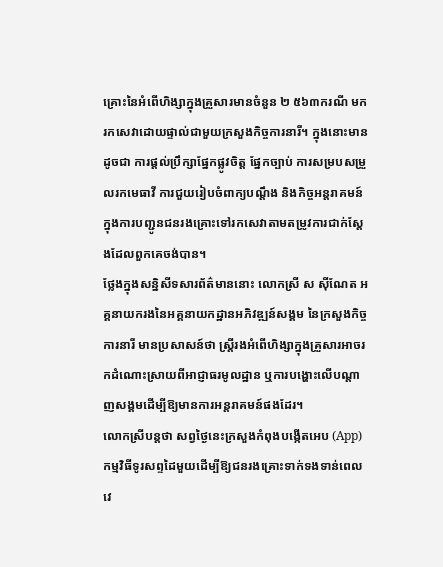គ្រោះនៃអំពើហិង្សាក្នុងគ្រួសារមានចំនួន ២ ៥៦៣ករណី មករកសេវាដោយផ្ទាល់ជាមួយក្រសួងកិច្ចការនារី។ ក្នុងនោះមានដូចជា ការផ្ដល់ប្រឹក្សាផ្នែកផ្លូវចិត្ត ផ្នែកច្បាប់ ការសម្របសម្រួលរកមេធាវី ការជួយរៀបចំពាក្យបណ្ដឹង និងកិច្ចអន្តរាគមន៍ក្នុងការបញ្ជូនជនរងគ្រោះទៅរកសេវាតាមតម្រូវការជាក់ស្ដែងដែលពួកគេចង់បាន។
ថ្លែងក្នុងសន្និសីទសារព័ត៌មាននោះ លោកស្រី ស ស៊ីណែត អគ្គនាយករងនៃអគ្គនាយកដ្ឋានអភិវឌ្ឍន៍សង្គម នៃក្រសួងកិច្ចការនារី មានប្រសាសន៍ថា ស្រ្តីរងអំពើហិង្សាក្នុងគ្រួសារអាចរកដំណោះស្រាយពីអាជ្ញាធរមូលដ្ឋាន ឬការបង្ហោះលើបណ្ដាញសង្គមដើម្បីឱ្យមានការអន្តរាគមន៍ផងដែរ។
លោកស្រីបន្តថា សព្វថ្ងៃនេះក្រសួងកំពុងបង្កើតអេប (App) កម្មវិធីទូរសព្ទដៃមួយដើម្បីឱ្យជនរងគ្រោះទាក់ទងទាន់ពេលវេ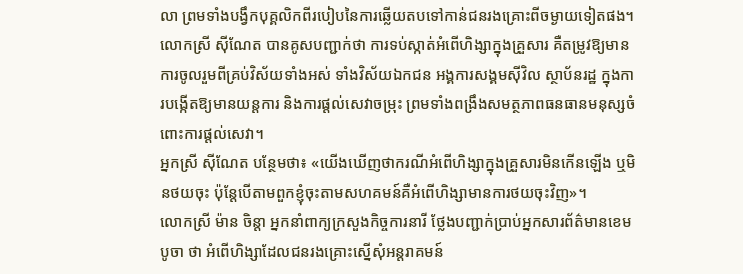លា ព្រមទាំងបង្វឹកបុគ្គលិកពីរបៀបនៃការឆ្លើយតបទៅកាន់ជនរងគ្រោះពីចម្ងាយទៀតផង។
លោកស្រី ស៊ីណែត បានគូសបញ្ជាក់ថា ការទប់ស្កាត់អំពើហិង្សាក្នុងគ្រួសារ គឺតម្រូវឱ្យមានការចូលរួមពីគ្រប់វិស័យទាំងអស់ ទាំងវិស័យឯកជន អង្គការសង្គមស៊ីវិល ស្ថាប័នរដ្ឋ ក្នុងការបង្កើតឱ្យមានយន្តការ និងការផ្ដល់សេវាចម្រុះ ព្រមទាំងពង្រឹងសមត្ថភាពធនធានមនុស្សចំពោះការផ្ដល់សេវា។
អ្នកស្រី ស៊ីណែត បន្ថែមថា៖ «យើងឃើញថាករណីអំពើហិង្សាក្នុងគ្រួសារមិនកើនឡើង ឬមិនថយចុះ ប៉ុន្តែបើតាមពួកខ្ញុំចុះតាមសហគមន៍គឺអំពើហិង្សាមានការថយចុះវិញ»។
លោកស្រី ម៉ាន ចិន្តា អ្នកនាំពាក្យក្រសួងកិច្ចការនារី ថ្លែងបញ្ជាក់ប្រាប់អ្នកសារព័ត៌មានខេមបូចា ថា អំពើហិង្សាដែលជនរងគ្រោះស្នើសុំអន្តរាគមន៍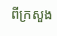ពីក្រសួង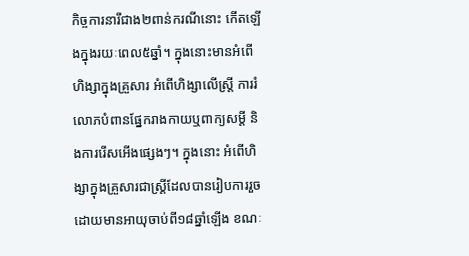កិច្ចការនារីជាង២ពាន់ករណីនោះ កើតឡើងក្នុងរយៈពេល៥ឆ្នាំ។ ក្នុងនោះមានអំពើហិង្សាក្នុងគ្រួសារ អំពើហិង្សាលើស្រ្តី ការរំលោភបំពានផ្នែករាងកាយឬពាក្យសម្ដី និងការរើសអើងផ្សេងៗ។ ក្នុងនោះ អំពើហិង្សាក្នុងគ្រួសារជាស្រ្តីដែលបានរៀបការរួច ដោយមានអាយុចាប់ពី១៨ឆ្នាំឡើង ខណៈ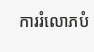ការរំលោភបំ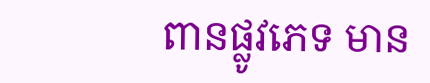ពានផ្លូវភេទ មាន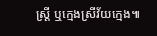ស្រ្តី ឬក្មេងស្រីវ័យក្មេង៕